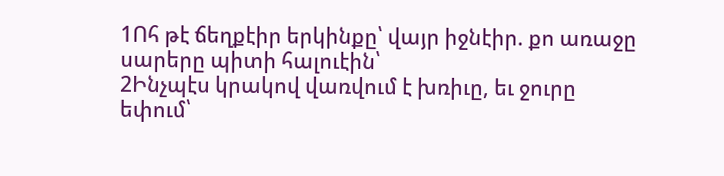1Ոհ թէ ճեղքէիր երկինքը՝ վայր իջնէիր. քո առաջը սարերը պիտի հալուէին՝
2Ինչպէս կրակով վառվում է խռիւը, եւ ջուրը եփում՝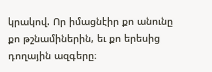կրակով. Որ իմացնէիր քո անունը քո թշնամիներին, եւ քո երեսից դողային ազգերը։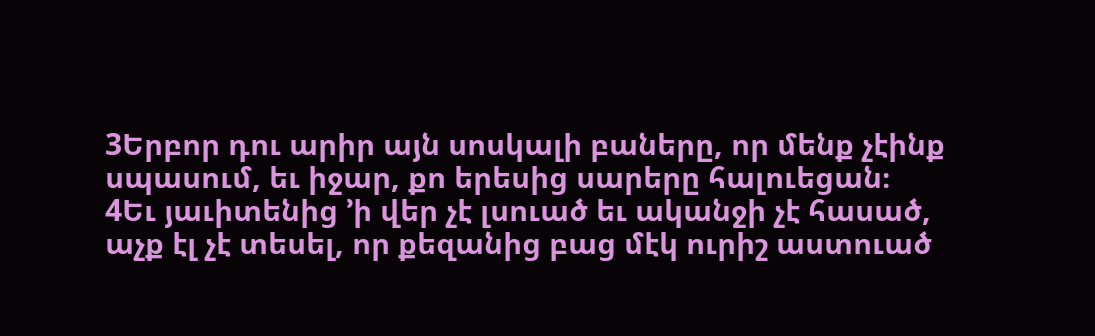3Երբոր դու արիր այն սոսկալի բաները, որ մենք չէինք սպասում, եւ իջար, քո երեսից սարերը հալուեցան։
4Եւ յաւիտենից ’ի վեր չէ լսուած եւ ականջի չէ հասած, աչք էլ չէ տեսել, որ քեզանից բաց մէկ ուրիշ աստուած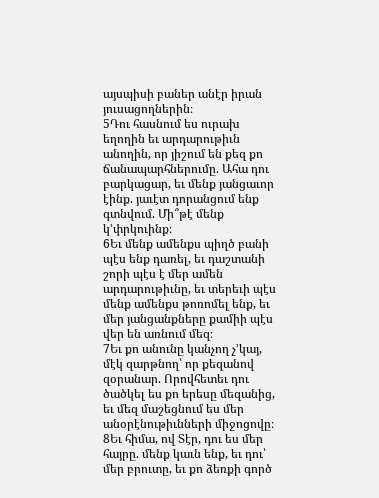այսպիսի բաներ անէր իրան յուսացողներին։
5Դու հասնում ես ուրախ եղողին եւ արդարութիւն անողին, որ յիշում են քեզ քո ճանապարհներումը. Ահա դու բարկացար, եւ մենք յանցաւոր էինք. յաւէտ դորանցում ենք գտնվում. Մի՞թէ մենք կ’փրկուինք։
6Եւ մենք ամենքս պիղծ բանի պէս ենք դառել, եւ դաշտանի շորի պէս է մեր ամեն արդարութիւնը, եւ տերեւի պէս մենք ամենքս թոռոմել ենք, եւ մեր յանցանքները քամիի պէս վեր են առնում մեզ։
7Եւ քո անունը կանչող չ’կայ, մէկ զարթնող՝ որ քեզանով զօրանար. Որովհետեւ դու ծածկել ես քո երեսը մեզանից, եւ մեզ մաշեցնում ես մեր անօրէնութիւնների միջոցովը։
8Եւ հիմա, ով Տէր, դու ես մեր հայրը. մենք կաւն ենք, եւ դու՝ մեր բրուտը, եւ քո ձեռքի գործ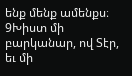ենք մենք ամենքս։
9Խիստ մի բարկանար, ով Տէր, եւ մի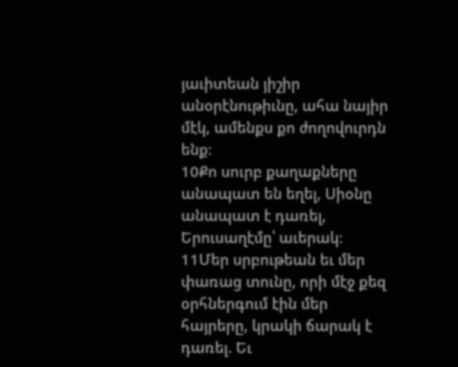յաւիտեան յիշիր անօրէնութիւնը, ահա նայիր մէկ, ամենքս քո ժողովուրդն ենք։
10Քո սուրբ քաղաքները անապատ են եղել, Սիօնը անապատ է դառել, Երուսաղէմը՝ աւերակ։
11Մեր սրբութեան եւ մեր փառաց տունը, որի մէջ քեզ օրհներգում էին մեր հայրերը, կրակի ճարակ է դառել. Եւ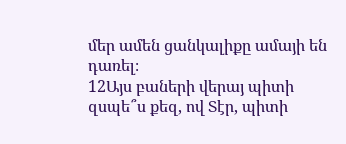մեր ամեն ցանկալիքը ամայի են դառել։
12Այս բաների վերայ պիտի զսպե՞ս քեզ, ով Տէր, պիտի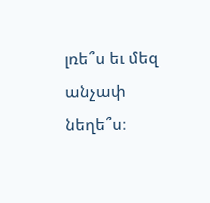լռե՞ս եւ մեզ անչափ նեղե՞ս։